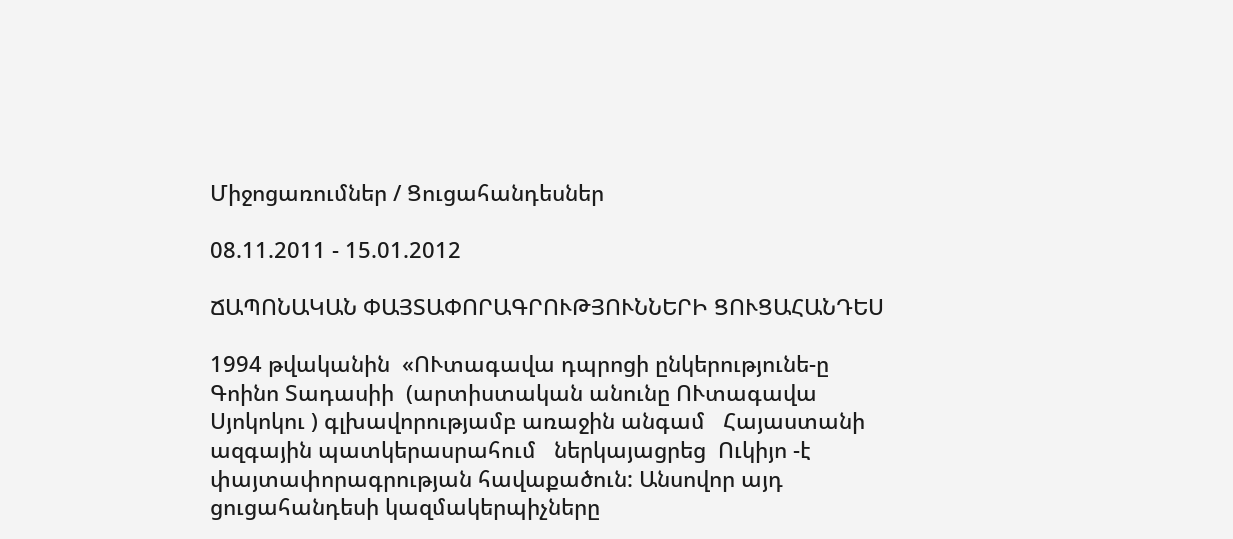Միջոցառումներ / Ցուցահանդեսներ

08.11.2011 - 15.01.2012

ՃԱՊՈՆԱԿԱՆ ՓԱՅՏԱՓՈՐԱԳՐՈՒԹՅՈՒՆՆԵՐԻ ՑՈՒՑԱՀԱՆԴԵՍ

1994 թվականին  «ՈՒտագավա դպրոցի ընկերությունե-ը Գոինո Տադասիի  (արտիստական անունը ՈՒտագավա Սյոկոկու ) գլխավորությամբ առաջին անգամ   Հայաստանի  ազգային պատկերասրահում   ներկայացրեց  Ուկիյո -է  փայտափորագրության հավաքածուն: Անսովոր այդ ցուցահանդեսի կազմակերպիչները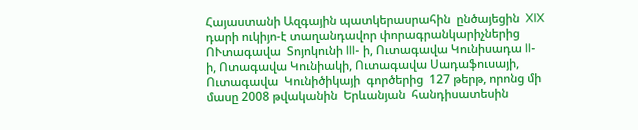Հայաստանի Ազգային պատկերասրահին  ընծայեցին  XIX դարի ուկիյո-է տաղանդավոր փորագրանկարիչներից  ՈՒտագավա  Տոյոկունի III- ի, Ուտագավա Կունիսադա II-ի, Ոտագավա Կունիակի, Ուտագավա Սադաֆուսայի,  Ուտագավա  Կունիծիկայի  գործերից  127 թերթ, որոնց մի մասը 2008 թվականին  Երևանյան  հանդիսատեսին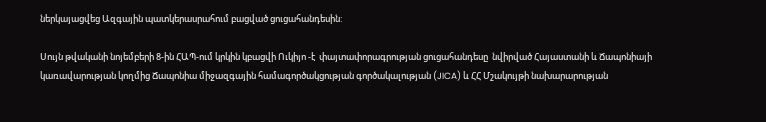ներկայացվեց Ազգային պատկերասրահում բացված ցուցահանդեսին:

Սույն թվականի նոյեմբերի 8-ին ՀԱՊ-ում կրկին կբացվի Ուկիյո -է  փայտափորագրության ցուցահանդեսը  նվիրված Հայաստանի և Ճապոնիայի  կառավարության կողմից Ճապոնիա միջազգային համագործակցության գործակալության (JICA) և ՀՀ Մշակույթի նախարարության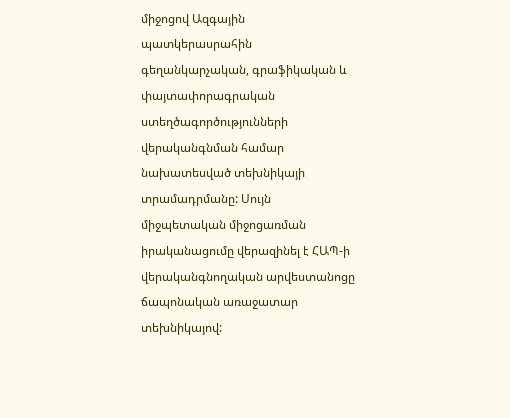միջոցով Ազգային պատկերասրահին գեղանկարչական, գրաֆիկական և փայտափորագրական ստեղծագործությունների վերականգնման համար նախատեսված տեխնիկայի տրամադրմանը: Սույն միջպետական միջոցառման իրականացումը վերազինել է ՀԱՊ-ի վերականգնողական արվեստանոցը ճապոնական առաջատար տեխնիկայով: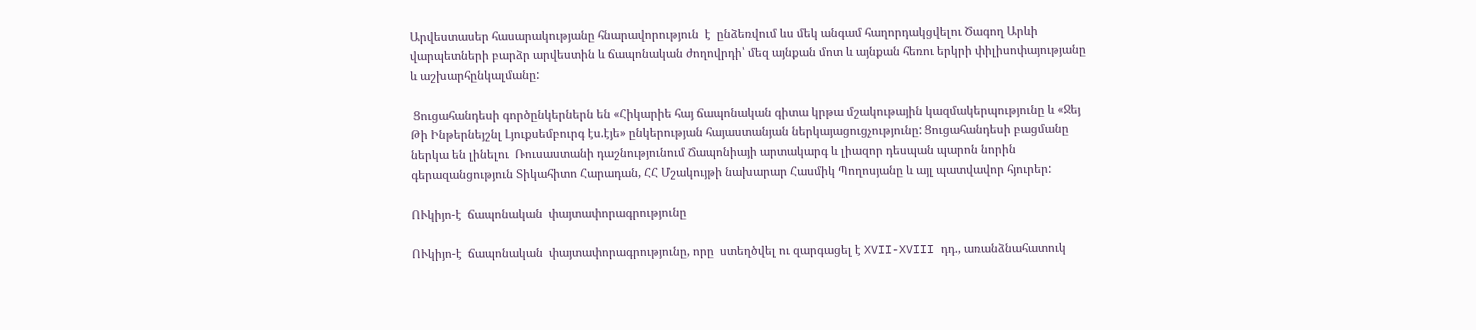Արվեստասեր հասարակությանը հնարավորություն  է  ընձեռվում ևս մեկ անգամ հաղորդակցվելու Ծագող Արևի վարպետների բարձր արվեստին և ճապոնական ժողովրդի՝ մեզ այնքան մոտ և այնքան հեռու երկրի փիլիսոփայությանը և աշխարհընկալմանը:

 Ցուցահանդեսի գործընկերներն են «Հիկարիե հայ ճապոնական գիտա կրթա մշակութային կազմակերպությունը և «Ջեյ Թի Ինթերնեյշնլ Լյուքսեմբուրգ էս.էյե» ընկերության հայաստանյան ներկայացուցչությունը: Ցուցահանդեսի բացմանը ներկա են լինելու  Ռուսաստանի դաշնությունում Ճապոնիայի արտակարգ և լիազոր դեսպան պարոն նորին գերազանցություն Տիկահիտո Հարադան, ՀՀ Մշակույթի նախարար Հասմիկ Պողոսյանը և այլ պատվավոր հյուրեր:

ՈՒկիյո-է  ճապոնական  փայտափորագրությունը

ՈՒկիյո-է  ճապոնական  փայտափորագրությունը, որը  ստեղծվել ու զարգացել է XVII-XVIII դդ., առանձնահատուկ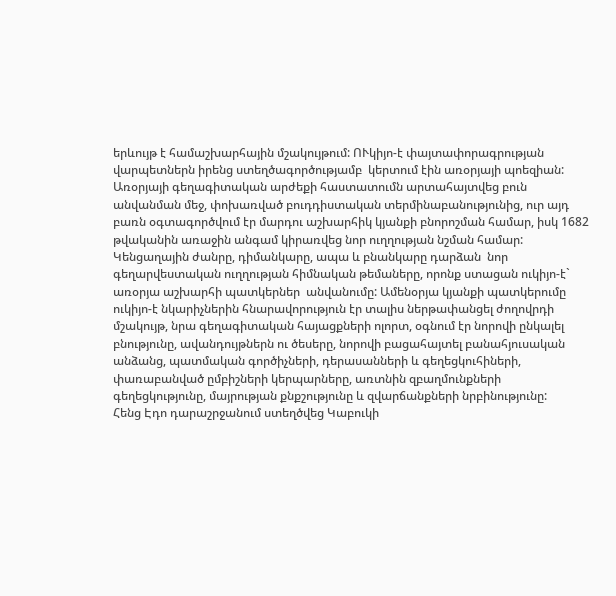երևույթ է համաշխարհային մշակույթում: ՈՒկիյո-է փայտափորագրության վարպետներն իրենց ստեղծագործությամբ  կերտում էին առօրյայի պոեզիան: Առօրյայի գեղագիտական արժեքի հաստատումն արտահայտվեց բուն անվանման մեջ, փոխառված բուդդիստական տերմինաբանությունից, ուր այդ բառն օգտագործվում էր մարդու աշխարհիկ կյանքի բնորոշման համար, իսկ 1682 թվականին առաջին անգամ կիրառվեց նոր ուղղության նշման համար:
Կենցաղային ժանրը, դիմանկարը, ապա և բնանկարը դարձան  նոր գեղարվեստական ուղղության հիմնական թեմաները, որոնք ստացան ուկիյո-է` առօրյա աշխարհի պատկերներ  անվանումը: Ամենօրյա կյանքի պատկերումը ուկիյո-է նկարիչներին հնարավորություն էր տալիս ներթափանցել ժողովրդի մշակույթ, նրա գեղագիտական հայացքների ոլորտ, օգնում էր նորովի ընկալել բնությունը, ավանդույթներն ու ծեսերը, նորովի բացահայտել բանահյուսական անձանց, պատմական գործիչների, դերասանների և գեղեցկուհիների, փառաբանված ըմբիշների կերպարները, առտնին զբաղմունքների գեղեցկությունը, մայրության քնքշությունը և զվարճանքների նրբինությունը:
Հենց Էդո դարաշրջանում ստեղծվեց Կաբուկի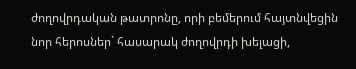ժողովրդական թատրոնը, որի բեմերում հայտնվեցին նոր հերոսներ` հասարակ ժողովրդի խելացի,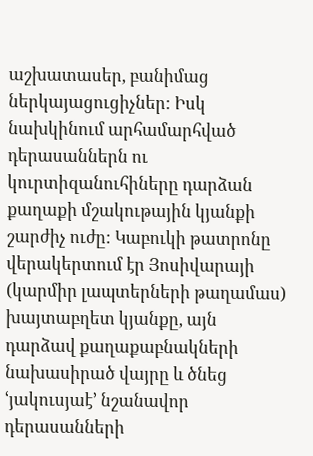աշխատասեր, բանիմաց ներկայացուցիչներ: Իսկ նախկինում արհամարհված դերասաններն ու կուրտիզանուհիները դարձան քաղաքի մշակութային կյանքի շարժիչ ուժը: Կաբուկի թատրոնը վերակերտում էր Յոսիվարայի  (կարմիր լապտերների թաղամաս) խայտաբղետ կյանքը, այն դարձավ քաղաքաբնակների նախասիրած վայրը և ծնեց ՙյակուսյաէ՚ նշանավոր դերասանների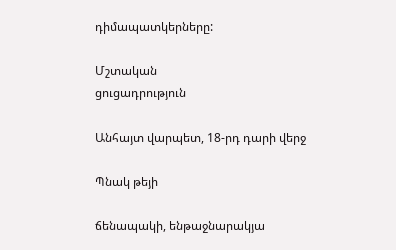դիմապատկերները:

Մշտական
ցուցադրություն

Անհայտ վարպետ, 18-րդ դարի վերջ

Պնակ թեյի

ճենապակի, ենթաջնարակյա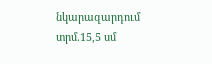նկարազարդում
տրմ.15,5 սմ